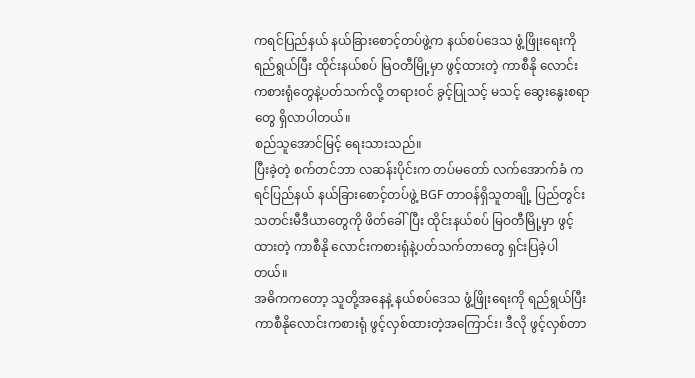ကရင်ပြည်နယ် နယ်ခြားစောင့်တပ်ဖွဲ့က နယ်စပ်ဒေသ ဖွံ့ဖြိုးရေးကို ရည်ရွယ်ပြီး ထိုင်းနယ်စပ် မြဝတီမြို့မှာ ဖွင့်ထားတဲ့ ကာစီနို လောင်းကစားရုံတွေနဲ့ပတ်သက်လို့ တရားဝင် ခွင့်ပြုသင့် မသင့် ဆွေးနွေးစရာတွေ ရှိလာပါတယ်။
စည်သူအောင်မြင့် ရေးသားသည်။
ပြီးခဲ့တဲ့ စက်တင်ဘာ လဆန်းပိုင်းက တပ်မတော် လက်အောက်ခံ ကရင်ပြည်နယ် နယ်ခြားစောင့်တပ်ဖွဲ့ BGF တာဝန်ရှိသူတချို့ ပြည်တွင်း သတင်းမီဒီယာတွေကို ဖိတ်ခေါ်ပြီး ထိုင်းနယ်စပ် မြဝတီမြို့မှာ ဖွင့်ထားတဲ့ ကာစီနို လောင်းကစားရုံနဲ့ပတ်သက်တာတွေ ရှင်းပြခဲ့ပါတယ်။
အဓိကကတော့ သူတို့အနေနဲ့ နယ်စပ်ဒေသ ဖွံ့ဖြိုးရေးကို ရည်ရွယ်ပြီး ကာစီနိုလောင်းကစားရုံ ဖွင့်လှစ်ထားတဲ့အကြောင်း၊ ဒီလို ဖွင့်လှစ်တာ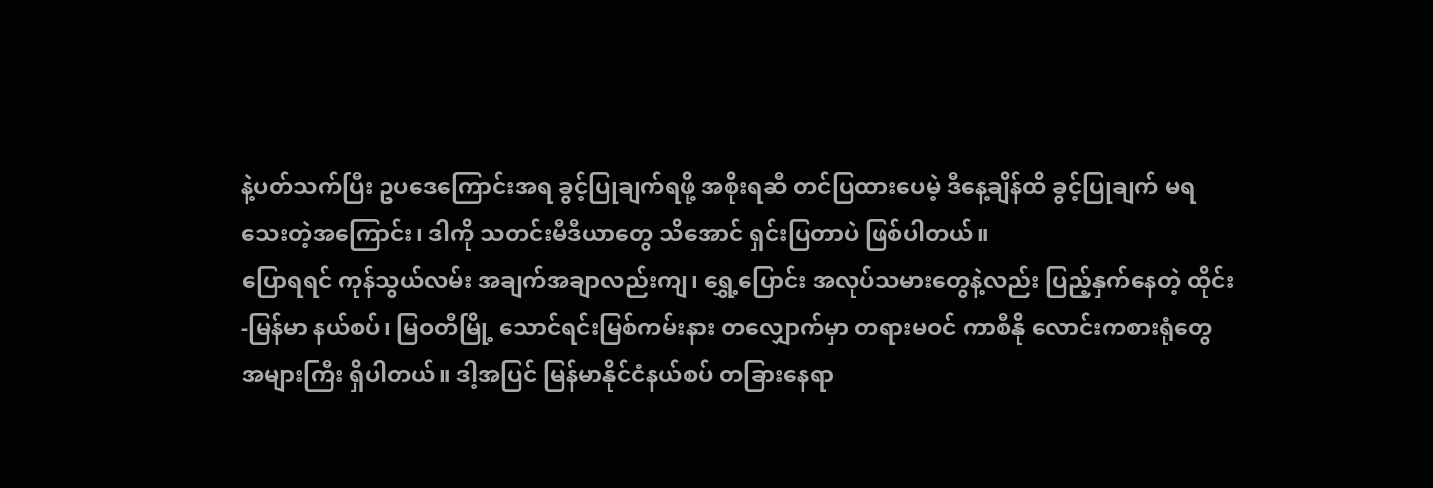နဲ့ပတ်သက်ပြီး ဥပဒေကြောင်းအရ ခွင့်ပြုချက်ရဖို့ အစိုးရဆီ တင်ပြထားပေမဲ့ ဒီနေ့ချိန်ထိ ခွင့်ပြုချက် မရသေးတဲ့အကြောင်း၊ ဒါကို သတင်းမီဒီယာတွေ သိအောင် ရှင်းပြတာပဲ ဖြစ်ပါတယ်။
ပြောရရင် ကုန်သွယ်လမ်း အချက်အချာလည်းကျ၊ ရွှေ့ပြောင်း အလုပ်သမားတွေနဲ့လည်း ပြည့်နှက်နေတဲ့ ထိုင်း-မြန်မာ နယ်စပ်၊ မြဝတီမြို့ သောင်ရင်းမြစ်ကမ်းနား တလျှောက်မှာ တရားမဝင် ကာစီနို လောင်းကစားရုံတွေ အများကြီး ရှိပါတယ်။ ဒါ့အပြင် မြန်မာနိုင်ငံနယ်စပ် တခြားနေရာ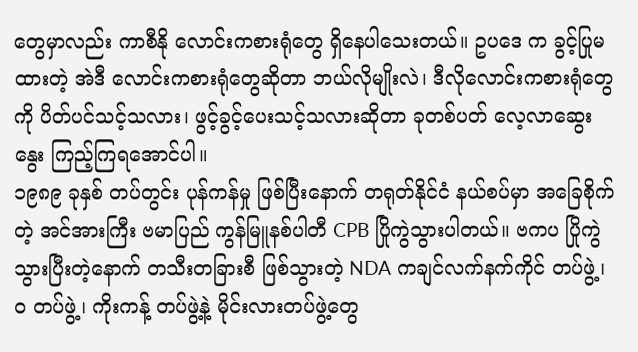တွေမှာလည်း ကာစီနို လောင်းကစားရုံတွေ ရှိနေပါသေးတယ်။ ဥပဒေ က ခွင့်ပြုမထားတဲ့ အဲဒီ လောင်းကစားရုံတွေဆိုတာ ဘယ်လိုမျိုးလဲ၊ ဒီလိုလောင်းကစားရုံတွေကို ပိတ်ပင်သင့်သလား၊ ဖွင့်ခွင့်ပေးသင့်သလားဆိုတာ ခုတစ်ပတ် လေ့လာဆွေးနွေး ကြည့်ကြရအောင်ပါ။
၁၉၈၉ ခုနှစ် တပ်တွင်း ပုန်ကန်မှု ဖြစ်ပြီးနောက် တရုတ်နိုင်ငံ နယ်စပ်မှာ အခြေစိုက်တဲ့ အင်အားကြီး ဗမာပြည် ကွန်မြူနစ်ပါတီ CPB ပြိုကွဲသွားပါတယ်။ ဗကပ ပြိုကွဲသွားပြီးတဲ့နောက် တသီးတခြားစီ ဖြစ်သွားတဲ့ NDA ကချင်လက်နက်ကိုင် တပ်ဖွဲ့၊ ဝ တပ်ဖွဲ့၊ ကိုးကန့် တပ်ဖွဲ့နဲ့ မိုင်းလားတပ်ဖွဲ့တွေ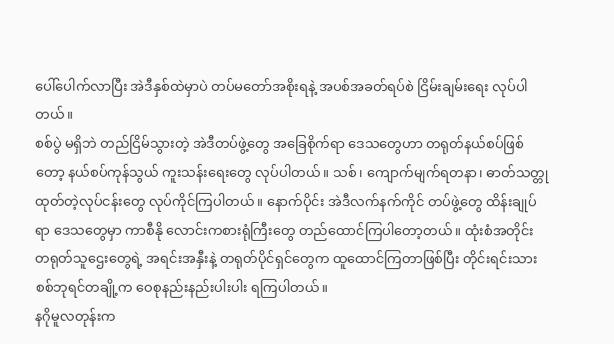ပေါ်ပေါက်လာပြီး အဲဒီနှစ်ထဲမှာပဲ တပ်မတော်အစိုးရနဲ့ အပစ်အခတ်ရပ်စဲ ငြိမ်းချမ်းရေး လုပ်ပါတယ်။
စစ်ပွဲ မရှိဘဲ တည်ငြိမ်သွားတဲ့ အဲဒီတပ်ဖွဲ့တွေ အခြေစိုက်ရာ ဒေသတွေဟာ တရုတ်နယ်စပ်ဖြစ်တော့ နယ်စပ်ကုန်သွယ် ကူးသန်းရေးတွေ လုပ်ပါတယ်။ သစ်၊ ကျောက်မျက်ရတနာ၊ ဓာတ်သတ္တု ထုတ်တဲ့လုပ်ငန်းတွေ လုပ်ကိုင်ကြပါတယ်။ နောက်ပိုင်း အဲဒီလက်နက်ကိုင် တပ်ဖွဲ့တွေ ထိန်းချုပ်ရာ ဒေသတွေမှာ ကာစီနို လောင်းကစားရုံကြီးတွေ တည်ထောင်ကြပါတော့တယ်။ ထုံးစံအတိုင်း တရုတ်သူဌေးတွေရဲ့ အရင်းအနှီးနဲ့ တရုတ်ပိုင်ရှင်တွေက ထူထောင်ကြတာဖြစ်ပြီး တိုင်းရင်းသား စစ်ဘုရင်တချို့က ဝေစုနည်းနည်းပါးပါး ရကြပါတယ်။
နဂိုမူလတုန်းက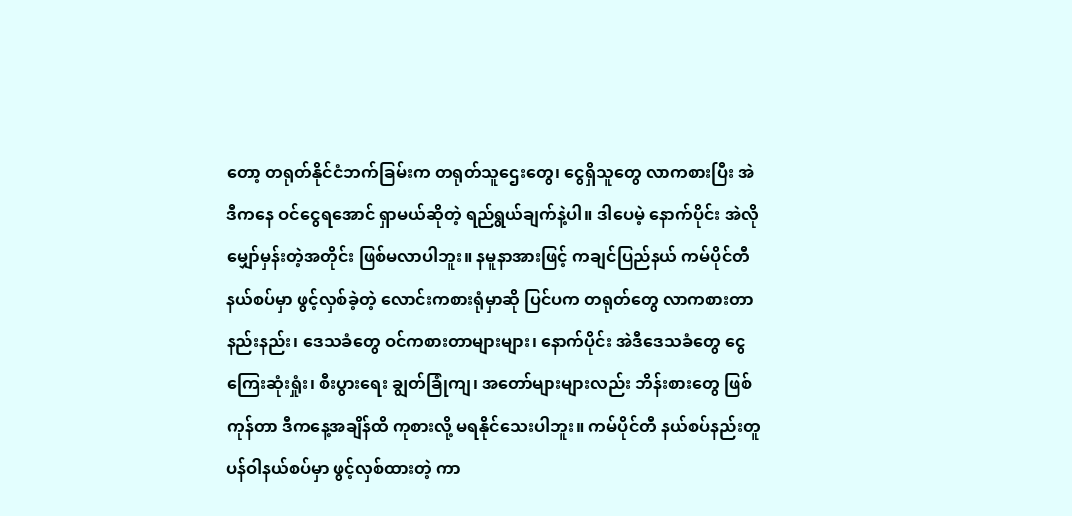တော့ တရုတ်နိုင်ငံဘက်ခြမ်းက တရုတ်သူဌေးတွေ၊ ငွေရှိသူတွေ လာကစားပြီး အဲဒီကနေ ဝင်ငွေရအောင် ရှာမယ်ဆိုတဲ့ ရည်ရွယ်ချက်နဲ့ပါ။ ဒါပေမဲ့ နောက်ပိုင်း အဲလိုမျှော်မှန်းတဲ့အတိုင်း ဖြစ်မလာပါဘူး။ နမူနာအားဖြင့် ကချင်ပြည်နယ် ကမ်ပိုင်တီ နယ်စပ်မှာ ဖွင့်လှစ်ခဲ့တဲ့ လောင်းကစားရုံမှာဆို ပြင်ပက တရုတ်တွေ လာကစားတာနည်းနည်း၊ ဒေသခံတွေ ဝင်ကစားတာများများ၊ နောက်ပိုင်း အဲဒီဒေသခံတွေ ငွေကြေးဆုံးရှုံး၊ စီးပွားရေး ချွတ်ခြုံကျ၊ အတော်များများလည်း ဘိန်းစားတွေ ဖြစ်ကုန်တာ ဒီကနေ့အချိန်ထိ ကုစားလို့ မရနိုင်သေးပါဘူး။ ကမ်ပိုင်တီ နယ်စပ်နည်းတူ ပန်ဝါနယ်စပ်မှာ ဖွင့်လှစ်ထားတဲ့ ကာ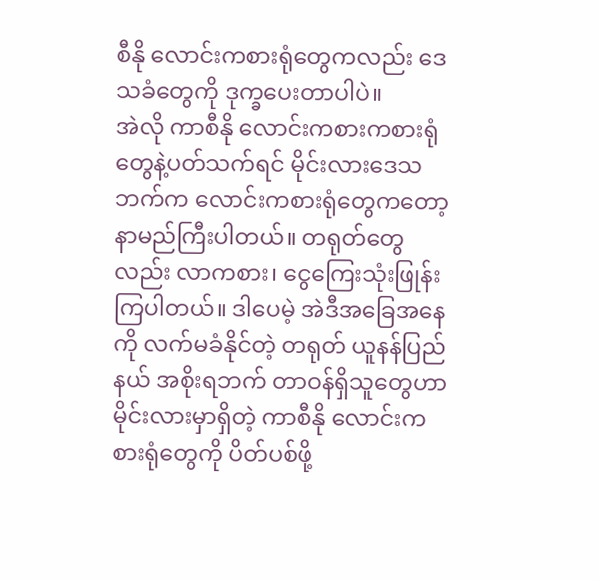စီနို လောင်းကစားရုံတွေကလည်း ဒေသခံတွေကို ဒုက္ခပေးတာပါပဲ။
အဲလို ကာစီနို လောင်းကစားကစားရုံတွေနဲ့ပတ်သက်ရင် မိုင်းလားဒေသဘက်က လောင်းကစားရုံတွေကတော့ နာမည်ကြီးပါတယ်။ တရုတ်တွေလည်း လာကစား၊ ငွေကြေးသုံးဖြုန်းကြပါတယ်။ ဒါပေမဲ့ အဲဒီအခြေအနေကို လက်မခံနိုင်တဲ့ တရုတ် ယူနန်ပြည်နယ် အစိုးရဘက် တာဝန်ရှိသူတွေဟာ မိုင်းလားမှာရှိတဲ့ ကာစီနို လောင်းကစားရုံတွေကို ပိတ်ပစ်ဖို့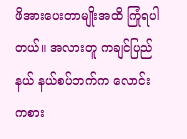ဖိအားပေးတာမျိုးအထိ ကြုံရပါတယ်။ အလားတူ ကချင်ပြည်နယ် နယ်စပ်ဘက်က လောင်းကစား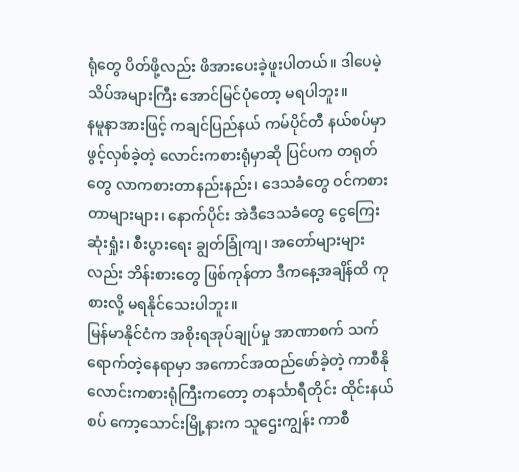ရုံတွေ ပိတ်ဖို့လည်း ဖိအားပေးခဲ့ဖူးပါတယ်။ ဒါပေမဲ့ သိပ်အများကြီး အောင်မြင်ပုံတော့ မရပါဘူး။
နမူနာအားဖြင့် ကချင်ပြည်နယ် ကမ်ပိုင်တီ နယ်စပ်မှာ ဖွင့်လှစ်ခဲ့တဲ့ လောင်းကစားရုံမှာဆို ပြင်ပက တရုတ်တွေ လာကစားတာနည်းနည်း၊ ဒေသခံတွေ ဝင်ကစားတာများများ၊ နောက်ပိုင်း အဲဒီဒေသခံတွေ ငွေကြေးဆုံးရှုံး၊ စီးပွားရေး ချွတ်ခြုံကျ၊ အတော်များများလည်း ဘိန်းစားတွေ ဖြစ်ကုန်တာ ဒီကနေ့အချိန်ထိ ကုစားလို့ မရနိုင်သေးပါဘူး။
မြန်မာနိုင်ငံက အစိုးရအုပ်ချုပ်မှု အာဏာစက် သက်ရောက်တဲ့နေရာမှာ အကောင်အထည်ဖော်ခဲ့တဲ့ ကာစီနို လောင်းကစားရုံကြီးကတော့ တနင်္သာရီတိုင်း ထိုင်းနယ်စပ် ကော့သောင်းမြို့နားက သူဌေးကျွန်း ကာစီ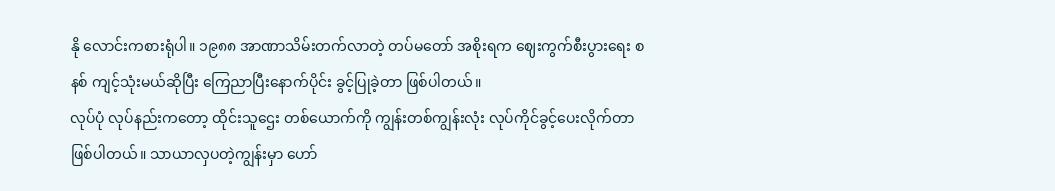နို လောင်းကစားရုံပါ။ ၁၉၈၈ အာဏာသိမ်းတက်လာတဲ့ တပ်မတော် အစိုးရက ဈေးကွက်စီးပွားရေး စနစ် ကျင့်သုံးမယ်ဆိုပြီး ကြေညာပြီးနောက်ပိုင်း ခွင့်ပြုခဲ့တာ ဖြစ်ပါတယ်။
လုပ်ပုံ လုပ်နည်းကတော့ ထိုင်းသူဌေး တစ်ယောက်ကို ကျွန်းတစ်ကျွန်းလုံး လုပ်ကိုင်ခွင့်ပေးလိုက်တာ ဖြစ်ပါတယ်။ သာယာလှပတဲ့ကျွန်းမှာ ဟော်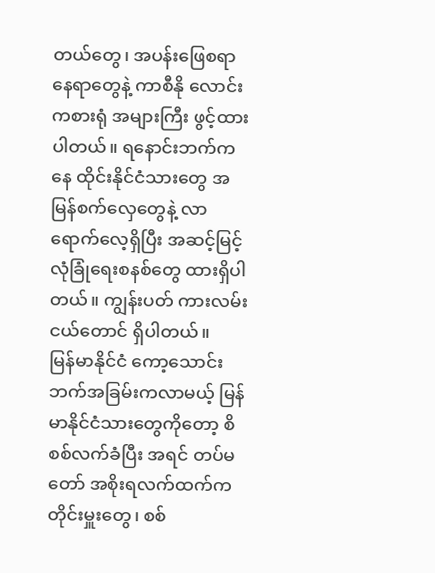တယ်တွေ၊ အပန်းဖြေစရာနေရာတွေနဲ့ ကာစီနို လောင်းကစားရုံ အများကြီး ဖွင့်ထားပါတယ်။ ရနောင်းဘက်ကနေ ထိုင်းနိုင်ငံသားတွေ အမြန်စက်လှေတွေနဲ့ လာရောက်လေ့ရှိပြီး အဆင့်မြင့် လုံခြုံရေးစနစ်တွေ ထားရှိပါတယ်။ ကျွန်းပတ် ကားလမ်းငယ်တောင် ရှိပါတယ်။
မြန်မာနိုင်ငံ ကော့သောင်းဘက်အခြမ်းကလာမယ့် မြန်မာနိုင်ငံသားတွေကိုတော့ စိစစ်လက်ခံပြီး အရင် တပ်မတော် အစိုးရလက်ထက်က တိုင်းမှူးတွေ၊ စစ်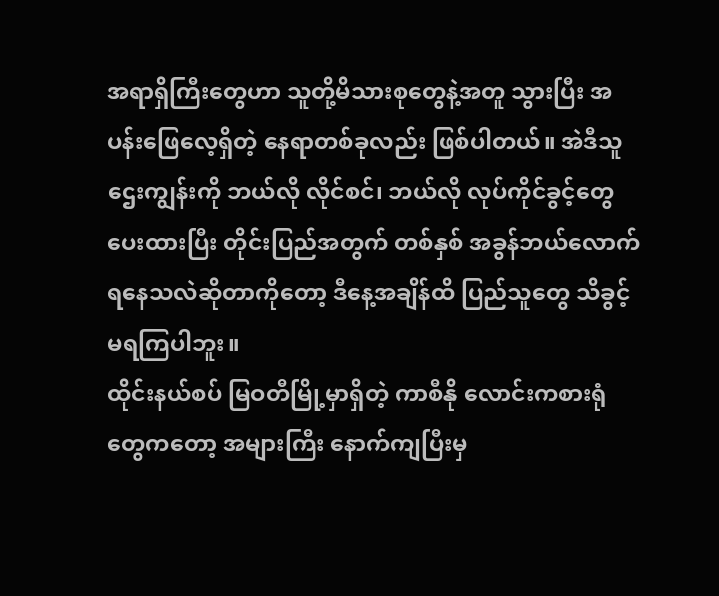အရာရှိကြီးတွေဟာ သူတို့မိသားစုတွေနဲ့အတူ သွားပြီး အပန်းဖြေလေ့ရှိတဲ့ နေရာတစ်ခုလည်း ဖြစ်ပါတယ်။ အဲဒီသူဌေးကျွန်းကို ဘယ်လို လိုင်စင်၊ ဘယ်လို လုပ်ကိုင်ခွင့်တွေ ပေးထားပြီး တိုင်းပြည်အတွက် တစ်နှစ် အခွန်ဘယ်လောက် ရနေသလဲဆိုတာကိုတော့ ဒီနေ့အချိန်ထိ ပြည်သူတွေ သိခွင့်မရကြပါဘူး။
ထိုင်းနယ်စပ် မြဝတီမြို့မှာရှိတဲ့ ကာစီနို လောင်းကစားရုံတွေကတော့ အများကြီး နောက်ကျပြီးမှ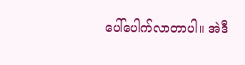ပေါ်ပေါက်လာတာပါ။ အဲဒီ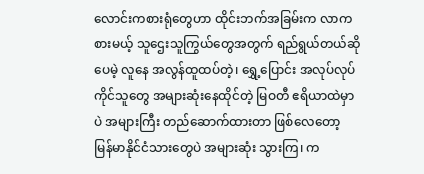လောင်းကစားရုံတွေဟာ ထိုင်းဘက်အခြမ်းက လာကစားမယ့် သူဌေးသူကြွယ်တွေအတွက် ရည်ရွယ်တယ်ဆိုပေမဲ့ လူနေ အလွန်ထူထပ်တဲ့၊ ရွှေ့ပြောင်း အလုပ်လုပ်ကိုင်သူတွေ အများဆုံးနေထိုင်တဲ့ မြဝတီ ဧရိယာထဲမှာပဲ အများကြီး တည်ဆောက်ထားတာ ဖြစ်လေတော့ မြန်မာနိုင်ငံသားတွေပဲ အများဆုံး သွားကြ၊ က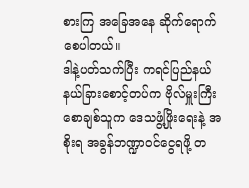စားကြ အခြေအနေ ဆိုက်ရောက်စေပါတယ်။
ဒါနဲ့ပတ်သက်ပြီး ကရင်ပြည်နယ် နယ်ခြားစောင့်တပ်က ဗိုလ်မှူးကြီး စောချစ်သူက ဒေသဖွံ့ဖြိုးရေးနဲ့ အစိုးရ အခွန်ဘဏ္ဍာဝင်ငွေရဖို့ တ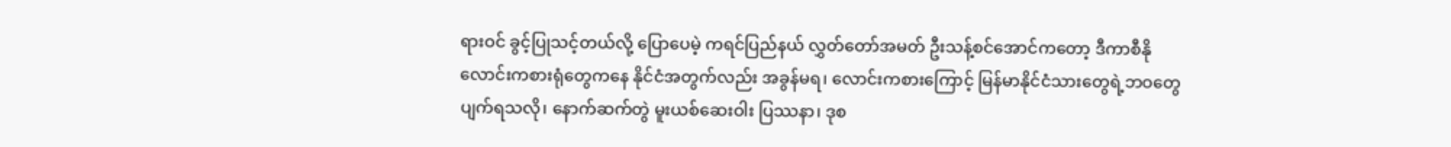ရားဝင် ခွင့်ပြုသင့်တယ်လို့ ပြောပေမဲ့ ကရင်ပြည်နယ် လွှတ်တော်အမတ် ဦးသန့်စင်အောင်ကတော့ ဒီကာစီနို လောင်းကစားရုံတွေကနေ နိုင်ငံအတွက်လည်း အခွန်မရ၊ လောင်းကစားကြောင့် မြန်မာနိုင်ငံသားတွေရဲ့ဘဝတွေ ပျက်ရသလို၊ နောက်ဆက်တွဲ မူးယစ်ဆေးဝါး ပြဿနာ၊ ဒုစ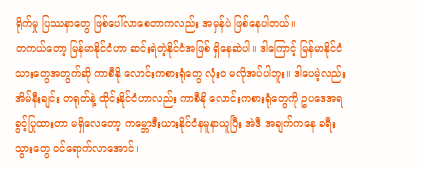ရိုက်မှု ပြဿနာတွေ ဖြစ်ပေါ်လာစေတာကလည်း အမှန်ပဲ ဖြစ်နေပါတယ်။
တကယ်တော့ မြန်မာနိုင်ငံဟာ ဆင်းရဲတဲ့နိုင်ငံအဖြစ် ရှိနေဆဲပါ။ ဒါကြောင့် မြန်မာနိုင်ငံသားတွေအတွက်ဆို ကာစီနို လောင်းကစားရုံတွေ လုံးဝ မလိုအပ်ပါဘူး။ ဒါပေမဲ့လည်း အိမ်နီးချင်း တရုတ်နဲ့ ထိုင်းနိုင်ငံဟာလည်း ကာစီနို လောင်းကစားရုံတွေကို ဥပဒေအရ ခွင့်ပြုထားတာ မရှိလေတော့ ကမ္ဘောဒီးယားနိုင်ငံနမူနာယူပြီး အဲဒီ အချက်ကနေ ခရီးသွားတွေ ဝင်ရောက်လာအောင်၊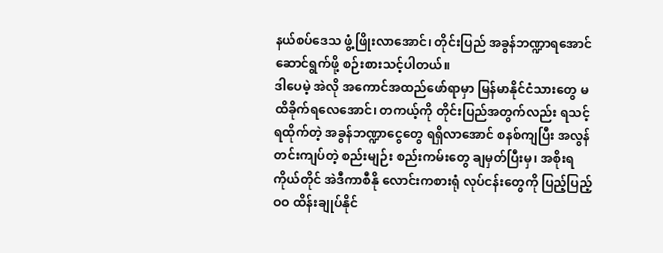နယ်စပ်ဒေသ ဖွံ့ဖြိုးလာအောင်၊ တိုင်းပြည် အခွန်ဘဏ္ဍာရအောင် ဆောင်ရွက်ဖို့ စဉ်းစားသင့်ပါတယ်။
ဒါပေမဲ့ အဲလို အကောင်အထည်ဖော်ရာမှာ မြန်မာနိုင်ငံသားတွေ မထိခိုက်ရလေအောင်၊ တကယ့်ကို တိုင်းပြည်အတွက်လည်း ရသင့်ရထိုက်တဲ့ အခွန်ဘဏ္ဍာငွေတွေ ရရှိလာအောင် စနစ်ကျပြီး အလွန်တင်းကျပ်တဲ့ စည်းမျဉ်း စည်းကမ်းတွေ ချမှတ်ပြီးမှ၊ အစိုးရကိုယ်တိုင် အဲဒီကာစီနို လောင်းကစားရုံ လုပ်ငန်းတွေကို ပြည့်ပြည့်ဝဝ ထိန်းချုပ်နိုင်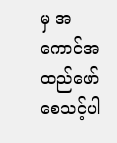မှ အကောင်အထည်ဖော်စေသင့်ပါ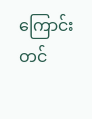ကြောင်း တင်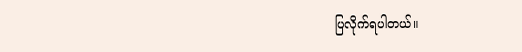ပြလိုက်ရပါတယ်။